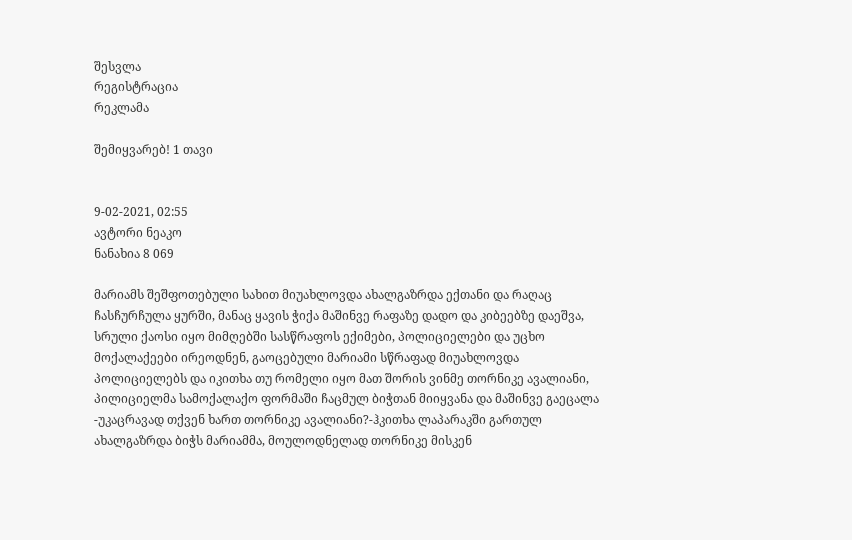შესვლა
რეგისტრაცია
რეკლამა

შემიყვარებ! 1 თავი


9-02-2021, 02:55
ავტორი ნეაკო
ნანახია 8 069

მარიამს შეშფოთებული სახით მიუახლოვდა ახალგაზრდა ექთანი და რაღაც ჩასჩურჩულა ყურში, მანაც ყავის ჭიქა მაშინვე რაფაზე დადო და კიბეებზე დაეშვა, სრული ქაოსი იყო მიმღებში სასწრაფოს ექიმები, პოლიციელები და უცხო მოქალაქეები ირეოდნენ, გაოცებული მარიამი სწრაფად მიუახლოვდა პოლიციელებს და იკითხა თუ რომელი იყო მათ შორის ვინმე თორნიკე ავალიანი, პილიციელმა სამოქალაქო ფორმაში ჩაცმულ ბიჭთან მიიყვანა და მაშინვე გაეცალა
-უკაცრავად თქვენ ხართ თორნიკე ავალიანი?-ჰკითხა ლაპარაკში გართულ ახალგაზრდა ბიჭს მარიამმა, მოულოდნელად თორნიკე მისკენ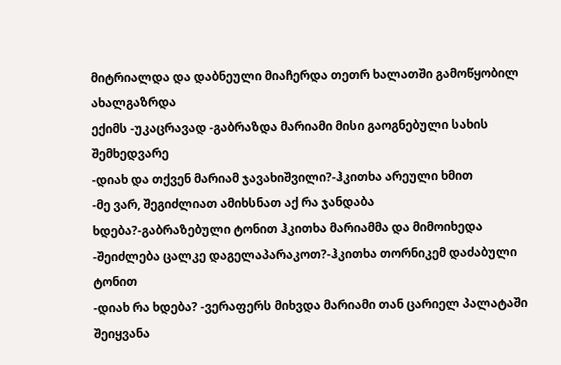მიტრიალდა და დაბნეული მიაჩერდა თეთრ ხალათში გამოწყობილ ახალგაზრდა
ექიმს -უკაცრავად -გაბრაზდა მარიამი მისი გაოგნებული სახის შემხედვარე
-დიახ და თქვენ მარიამ ჯავახიშვილი?-ჰკითხა არეული ხმით
-მე ვარ, შეგიძლიათ ამიხსნათ აქ რა ჯანდაბა
ხდება?-გაბრაზებული ტონით ჰკითხა მარიამმა და მიმოიხედა
-შეიძლება ცალკე დაგელაპარაკოთ?-ჰკითხა თორნიკემ დაძაბული ტონით
-დიახ რა ხდება? -ვერაფერს მიხვდა მარიამი თან ცარიელ პალატაში შეიყვანა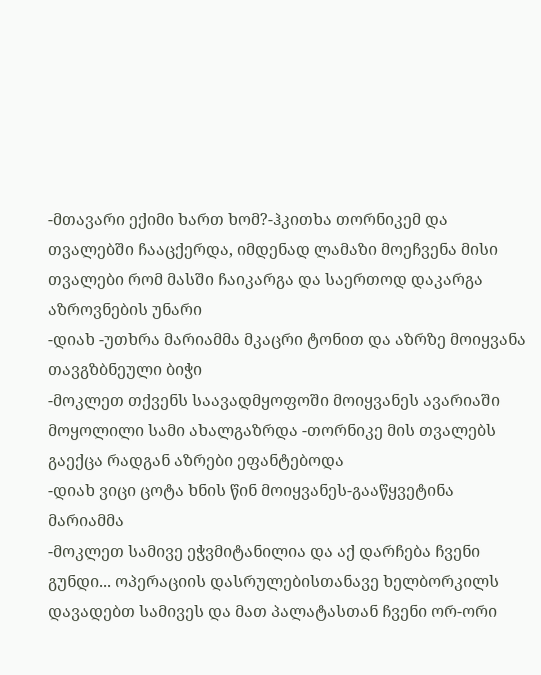-მთავარი ექიმი ხართ ხომ?-ჰკითხა თორნიკემ და თვალებში ჩააცქერდა, იმდენად ლამაზი მოეჩვენა მისი თვალები რომ მასში ჩაიკარგა და საერთოდ დაკარგა აზროვნების უნარი
-დიახ -უთხრა მარიამმა მკაცრი ტონით და აზრზე მოიყვანა თავგზბნეული ბიჭი
-მოკლეთ თქვენს საავადმყოფოში მოიყვანეს ავარიაში მოყოლილი სამი ახალგაზრდა -თორნიკე მის თვალებს გაექცა რადგან აზრები ეფანტებოდა
-დიახ ვიცი ცოტა ხნის წინ მოიყვანეს-გააწყვეტინა მარიამმა
-მოკლეთ სამივე ეჭვმიტანილია და აქ დარჩება ჩვენი გუნდი... ოპერაციის დასრულებისთანავე ხელბორკილს დავადებთ სამივეს და მათ პალატასთან ჩვენი ორ-ორი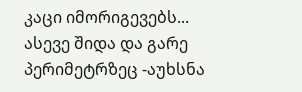კაცი იმორიგევებს... ასევე შიდა და გარე პერიმეტრზეც -აუხსნა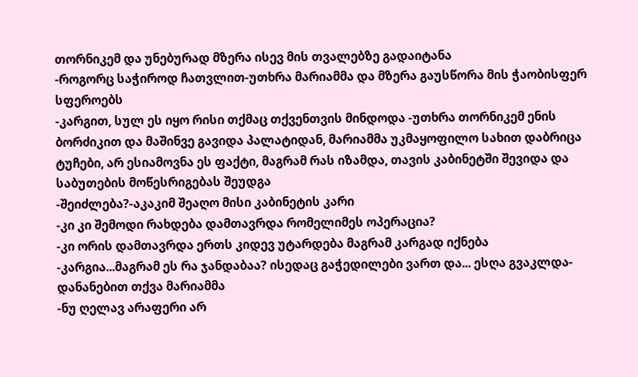თორნიკემ და უნებურად მზერა ისევ მის თვალებზე გადაიტანა
-როგორც საჭიროდ ჩათვლით-უთხრა მარიამმა და მზერა გაუსწორა მის ჭაობისფერ სფეროებს
-კარგით, სულ ეს იყო რისი თქმაც თქვენთვის მინდოდა -უთხრა თორნიკემ ენის ბორძიკით და მაშინვე გავიდა პალატიდან, მარიამმა უკმაყოფილო სახით დაბრიცა ტუჩები, არ ესიამოვნა ეს ფაქტი, მაგრამ რას იზამდა, თავის კაბინეტში შევიდა და საბუთების მოწესრიგებას შეუდგა
-შეიძლება?-აკაკიმ შეაღო მისი კაბინეტის კარი
-კი კი შემოდი რახდება დამთავრდა რომელიმეს ოპერაცია?
-კი ორის დამთავრდა ერთს კიდევ უტარდება მაგრამ კარგად იქნება
-კარგია...მაგრამ ეს რა ჯანდაბაა? ისედაც გაჭედილები ვართ და... ესღა გვაკლდა-დანანებით თქვა მარიამმა
-ნუ ღელავ არაფერი არ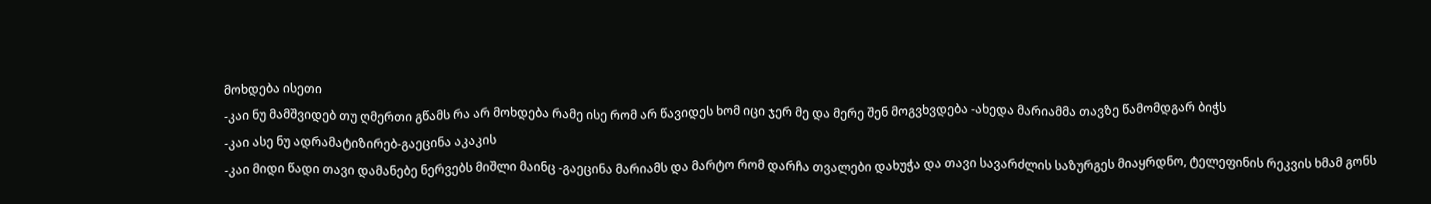მოხდება ისეთი
-კაი ნუ მამშვიდებ თუ ღმერთი გწამს რა არ მოხდება რამე ისე რომ არ წავიდეს ხომ იცი ჯერ მე და მერე შენ მოგვხვდება -ახედა მარიამმა თავზე წამომდგარ ბიჭს
-კაი ასე ნუ ადრამატიზირებ-გაეცინა აკაკის
-კაი მიდი წადი თავი დამანებე ნერვებს მიშლი მაინც -გაეცინა მარიამს და მარტო რომ დარჩა თვალები დახუჭა და თავი სავარძლის საზურგეს მიაყრდნო, ტელეფინის რეკვის ხმამ გონს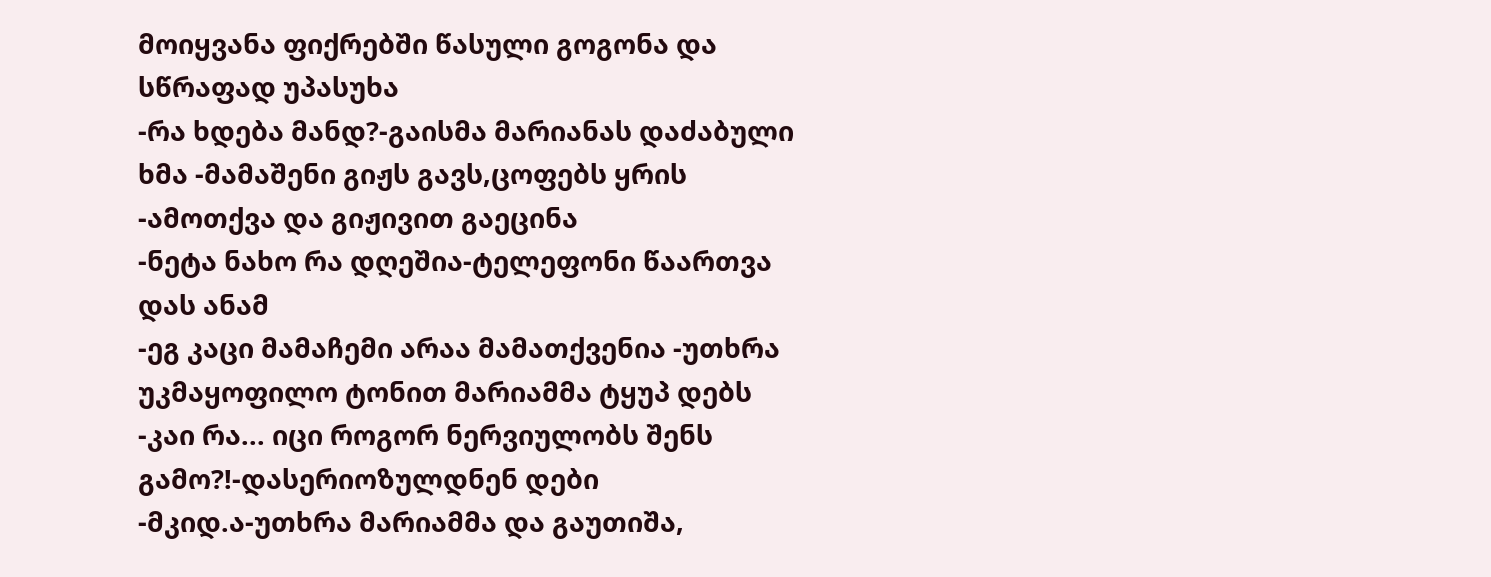მოიყვანა ფიქრებში წასული გოგონა და სწრაფად უპასუხა
-რა ხდება მანდ?-გაისმა მარიანას დაძაბული
ხმა -მამაშენი გიჟს გავს,ცოფებს ყრის -ამოთქვა და გიჟივით გაეცინა
-ნეტა ნახო რა დღეშია-ტელეფონი წაართვა დას ანამ
-ეგ კაცი მამაჩემი არაა მამათქვენია -უთხრა უკმაყოფილო ტონით მარიამმა ტყუპ დებს
-კაი რა... იცი როგორ ნერვიულობს შენს გამო?!-დასერიოზულდნენ დები
-მკიდ.ა-უთხრა მარიამმა და გაუთიშა,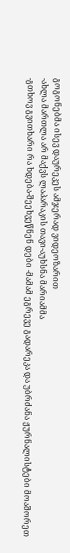გოგონებმა ისევ დაურეკეს ამჯერად ვიდეოზარით
-ახლა მართლა არ მაქვს ლაპარაკის თავი-აუხსნა მარიამმა
-გთხოვ გვითხარი რა ხდება-შეეხვეწნენ დები -მამამ ეგრევე გადარეკა და უბრძანა ჟურნალისტები მოაშორეთ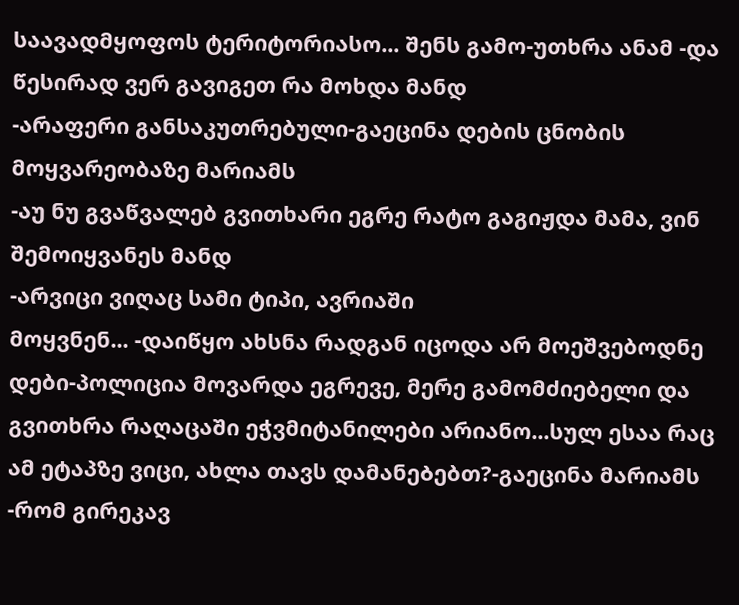საავადმყოფოს ტერიტორიასო... შენს გამო-უთხრა ანამ -და წესირად ვერ გავიგეთ რა მოხდა მანდ
-არაფერი განსაკუთრებული-გაეცინა დების ცნობის მოყვარეობაზე მარიამს
-აუ ნუ გვაწვალებ გვითხარი ეგრე რატო გაგიჟდა მამა, ვინ შემოიყვანეს მანდ
-არვიცი ვიღაც სამი ტიპი, ავრიაში
მოყვნენ... -დაიწყო ახსნა რადგან იცოდა არ მოეშვებოდნე დები-პოლიცია მოვარდა ეგრევე, მერე გამომძიებელი და გვითხრა რაღაცაში ეჭვმიტანილები არიანო...სულ ესაა რაც ამ ეტაპზე ვიცი, ახლა თავს დამანეᲑებთ?-გაეცინა მარიამს
-რომ გირეკავ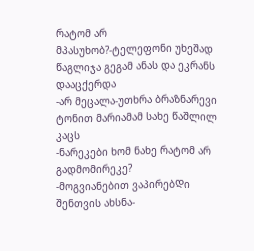რატომ არ მპასუხობ?-ტელეფონი უხეშად წაგლიჯა გეგამ ანას და ეკრანს დააცქერდა
-არ მეცალა-უთხრა ბრაზნარევი ტონით მარიამამ სახე წაშლილ კაცს
-ნარეკები ხომ ნახე რატომ არ გადმომირეკე?
-მოგვიანებით ვაპირებᲓი შენთვის ახსნა-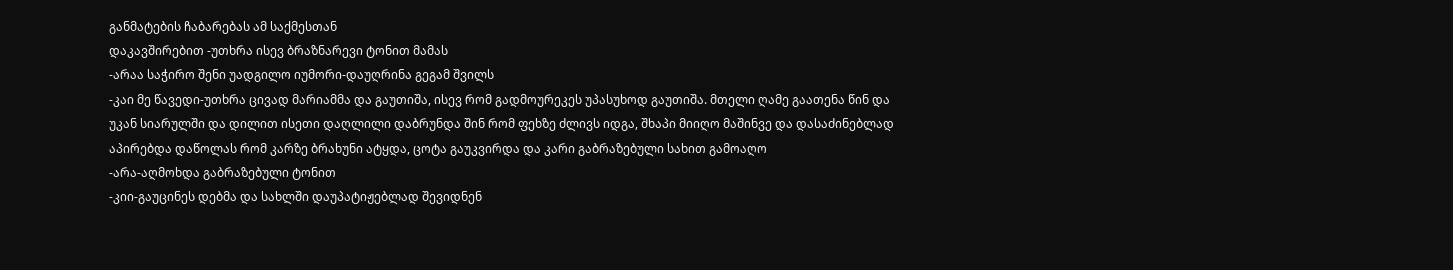განმატების ჩაბარებას ამ საქმესთან
დაკავშირებით -უთხრა ისევ ბრაზნარევი ტონით მამას
-არაა საჭირო შენი უადგილო იუმორი-დაუღრინა გეგამ შვილს
-კაი მე წავედი-უთხრა ცივად მარიამმა და გაუთიშა, ისევ რომ გადმოურეკეს უპასუხოდ გაუთიშა. მთელი ღამე გაათენა წინ და უკან სიარულში და დილით ისეთი დაღლილი დაბრუნდა შინ რომ ფეხზე ძლივს იდგა, შხაპი მიიღო მაშინვე და დასაძინებლად აპირებდა დაწოლას რომ კარზე ბრახუნი ატყდა, ცოტა გაუკვირდა და კარი გაბრაზებული სახით გამოაღო
-არა-აღმოხდა გაბრაზებული ტონით
-კიი-გაუცინეს დებმა და სახლში დაუპატიჟებლად შევიდნენ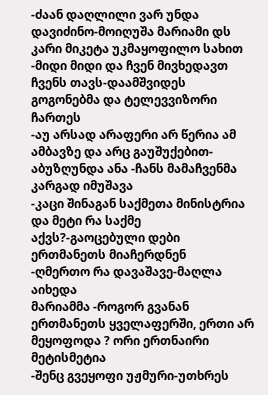-ძაან დაღლილი ვარ უნდა დავიძინო-მოიღუშა მარიამი დს კარი მიკეტა უკმაყოფილო სახით
-მიდი მიდი და ჩვენ მივხედავთ ჩვენს თავს-დაამშვიდეს გოგონებმა და ტელევვიზორი ჩართეს
-აუ არსად არაფერი არ წერია ამ ამბავზე და არც გაუშუქებით-აბუზღუნდა ანა -ჩანს მამაჩვენმა კარგად იმუშავა
-კაცი შინაგან საქმეთა მინისტრია და მეტი რა საქმე აქვს?-გაოცებული დები ერთმანეთს მიაჩერდნენ
-ღმერთო რა დავაშავე-მაღლა აიხედა
მარიამმა -როგორ გვანან ერთმანეთს ყველაფერში, ერთი არ მეყოფოდა ? ორი ერთნაირი მეტისმეტია
-შენც გვეყოფი უჟმური-უთხრეს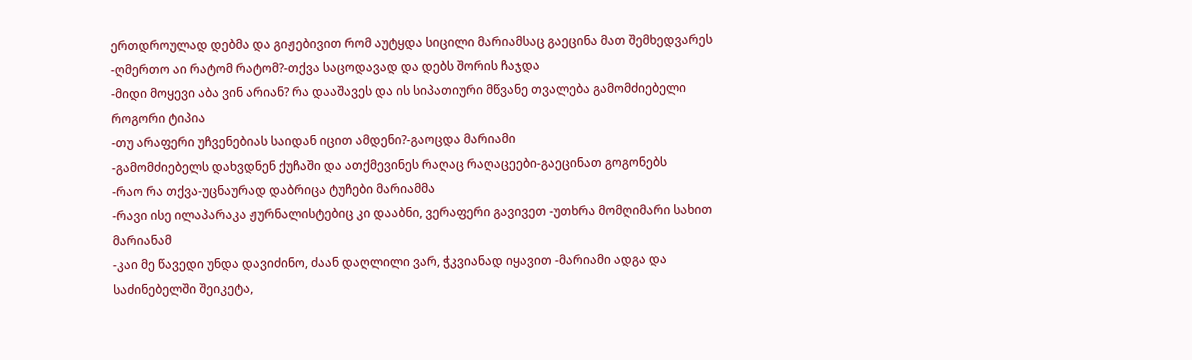ერთდროულად დებმა და გიჟებივით რომ აუტყდა სიცილი მარიამსაც გაეცინა მათ შემხედვარეს
-ღმერთო აი რატომ რატომ?-თქვა საცოდავად და დებს შორის ჩაჯდა
-მიდი მოყევი აბა ვინ არიან? რა დააშავეს და ის სიპათიური მწვანე თვალება გამომძიებელი როგორი ტიპია
-თუ არაფერი უჩვენებიას საიდან იცით ამდენი?-გაოცდა მარიამი
-გამომძიებელს დახვდნენ ქუჩაში და ათქმევინეს რაღაც რაღაცეები-გაეცინათ გოგონებს
-რაო რა თქვა-უცნაურად დაბრიცა ტუჩები მარიამმა
-რავი ისე ილაპარაკა ჟურნალისტებიც კი დააბნი, ვერაფერი გავივეთ -უთხრა მომღიმარი სახით მარიანამ
-კაი მე წავედი უნდა დავიძინო, ძაან დაღლილი ვარ, ჭკვიანად იყავით -მარიამი ადგა და საძინებელში შეიკეტა,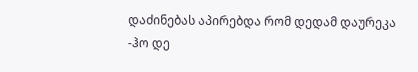დაძინებას აპირებდა რომ დედამ დაურეკა
-ჰო დე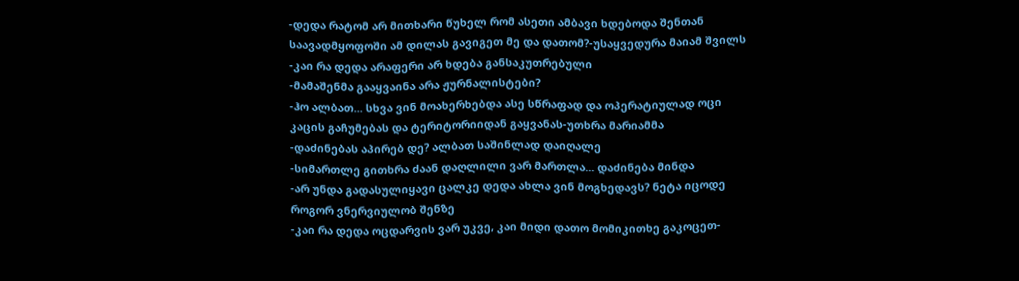-დედა რატომ არ მითხარი წუხელ რომ ასეთი ამბავი ხდებოდა შენთან საავადმყოფოში ამ დილას გავიგეთ მე და დათომ?-უსაყვედურა მაიამ შვილს
-კაი რა დედა არაფერი არ ხდება განსაკუთრებული
-მამაშენმა გააყვაინა არა ჟურნალისტები?
-ჰო ალბათ... სხვა ვინ მოახერხებდა ასე სწრაფად და ოპერატიულად ოცი კაცის გაჩუმებას და ტერიტორიიდან გაყვანას-უთხრა მარიამმა
-დაძინებას აპირებ დე? ალბათ საშინლად დაიღალე
-სიმართლე გითხრა ძაან დაღლილი ვარ მართლა... დაძინება მინდა
-არ უნდა გადასულიყავი ცალკე დედა ახლა ვინ მოგხედავს? ნეტა იცოდე როგორ ვნერვიულობ შენზე
-კაი რა დედა ოცდარვის ვარ უკვე, კაი მიდი დათო მომიკითხე გაკოცეთ-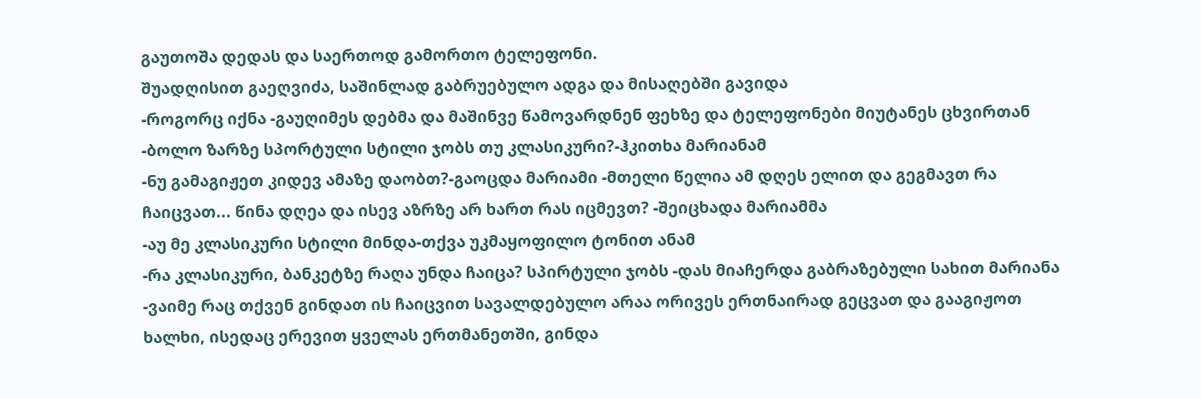გაუთოშა დედას და საერთოდ გამორთო ტელეფონი.
შუადღისით გაეღვიძა, საშინლად გაბრუებულო ადგა და მისაღებში გავიდა
-როგორც იქნა -გაუღიმეს დებმა და მაშინვე წამოვარდნენ ფეხზე და ტელეფონები მიუტანეს ცხვირთან -ბოლო ზარზე სპორტული სტილი ჯობს თუ კლასიკური?-ჰკითხა მარიანამ
-Ნუ გამაგიჟეთ კიდევ ამაზე დაობთ?-გაოცდა მარიამი -მთელი წელია ამ დღეს ელით და გეგმავთ რა ჩაიცვათ... წინა დღეა და ისევ აზრზე არ ხართ რას იცმევთ? -შეიცხადა მარიამმა
-აუ მე კლასიკური სტილი მინდა-თქვა უკმაყოფილო ტონით ანამ
-რა კლასიკური, ბანკეტზე რაღა უნდა ჩაიცა? სპირტული ჯობს -დას მიაჩერდა გაბრაზებული სახით მარიანა
-ვაიმე რაც თქვენ გინდათ ის ჩაიცვით სავალდებულო არაა ორივეს ერთნაირად გეცვათ და გააგიჟოთ ხალხი, ისედაც ერევით ყველას ერთმანეთში, გინდა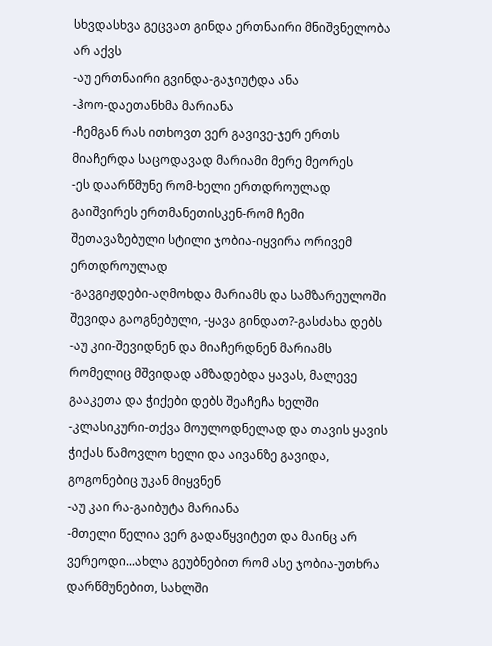სხვდასხვა გეცვათ გინდა ერთნაირი მნიშვნელობა არ აქვს
-აუ ერთნაირი გვინდა-გაჯიუტდა ანა
-ჰოო-დაეთანხმა მარიანა
-ჩემგან რას ითხოვთ ვერ გავივე-ჯერ ერთს მიაჩერდა საცოდავად მარიამი მერე მეორეს
-ეს დაარწმუნე რომ-ხელი ერთდროულად გაიშვირეს ერთმანეთისკენ-რომ ჩემი შეთავაზებული სტილი ჯობია-იყვირა ორივემ ერთდროულად
-გავგიჟდები-აღმოხდა მარიამს და სამზარეულოში შევიდა გაოგნებული, -ყავა გინდათ?-გასძახა დებს
-აუ კიი-შევიდნენ და მიაჩერდნენ მარიამს რომელიც მშვიდად ამზადებდა ყავას, მალევე გააკეთა და ჭიქები დებს შეაჩეჩა ხელში
-კლასიკური-თქვა მოულოდნელად და თავის ყავის ჭიქას წამოვლო ხელი და აივანზე გავიდა, გოგონებიც უკან მიყვნენ
-აუ კაი რა-გაიბუტა მარიანა
-მთელი წელია ვერ გადაწყვიტეთ და მაინც არ ვერეოდი...ახლა გეუბნებით რომ ასე ჯობია-უთხრა დარწმუნებით, სახლში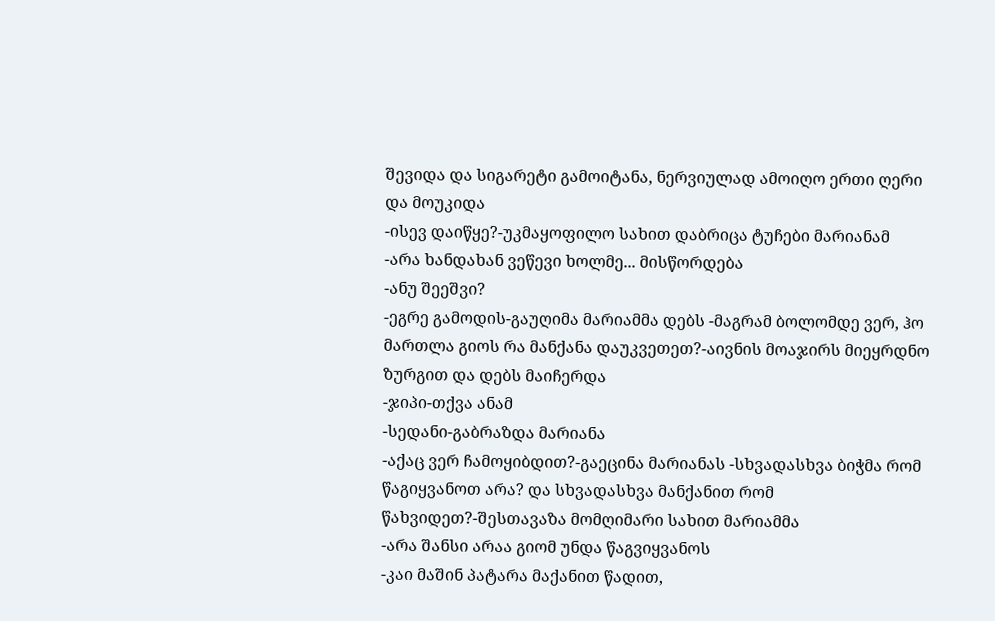შევიდა და სიგარეტი გამოიტანა, ნერვიულად ამოიღო ერთი ღერი და მოუკიდა
-ისევ დაიწყე?-უკმაყოფილო სახით დაბრიცა ტუჩები მარიანამ
-არა ხანდახან ვეწევი ხოლმე... მისწორდება
-ანუ შეეშვი?
-ეგრე გამოდის-გაუღიმა მარიამმა დებს -მაგრამ ბოლომდე ვერ, ჰო მართლა გიოს რა მანქანა დაუკვეთეთ?-აივნის მოაჯირს მიეყრდნო ზურგით და დებს მაიჩერდა
-ჯიპი-თქვა ანამ
-სედანი-გაბრაზდა მარიანა
-აქაც ვერ ჩამოყიბდით?-გაეცინა მარიანას -სხვადასხვა ბიჭმა რომ წაგიყვანოთ არა? და სხვადასხვა მანქანით რომ წახვიდეთ?-შესთავაზა მომღიმარი სახით მარიამმა
-არა შანსი არაა გიომ უნდა წაგვიყვანოს
-კაი მაშინ პატარა მაქანით წადით,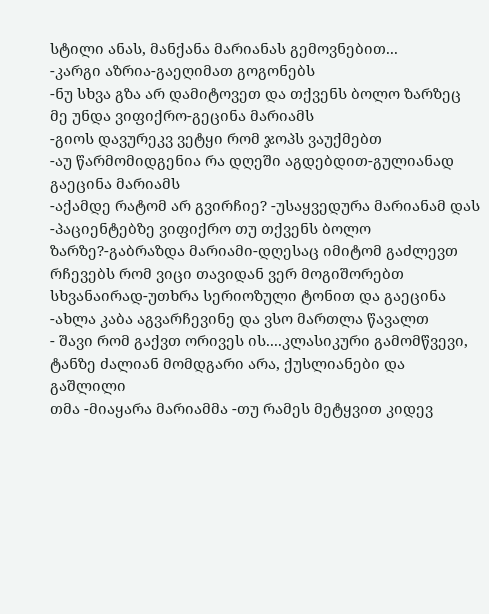სტილი ანას, მანქანა მარიანას გემოვნებით...
-კარგი აზრია-გაეღიმათ გოგონებს
-ნუ სხვა გზა არ დამიტოვეთ და თქვენს ბოლო ზარზეც მე უნდა ვიფიქრო-გეცინა მარიამს
-გიოს დავურეკვ ვეტყი რომ ჯოპს ვაუქმებთ
-აუ წარმომიდგენია რა დღეში აგდებდით-გულიანად გაეცინა მარიამს
-აქამდე რატომ არ გვირჩიე? -უსაყვედურა მარიანამ დას
-პაციენტებზე ვიფიქრო თუ თქვენს ბოლო
ზარზე?-გაბრაზდა მარიამი-დღესაც იმიტომ გაძლევთ რჩევებს რომ ვიცი თავიდან ვერ მოგიშორებთ სხვანაირად-უთხრა სერიოზული ტონით და გაეცინა
-ახლა კაბა აგვარჩევინე და ვსო მართლა წავალთ
- შავი რომ გაქვთ ორივეს ის....კლასიკური გამომწვევი, ტანზე ძალიან მომდგარი არა, ქუსლიანები და გაშლილი
თმა -მიაყარა მარიამმა -თუ რამეს მეტყვით კიდევ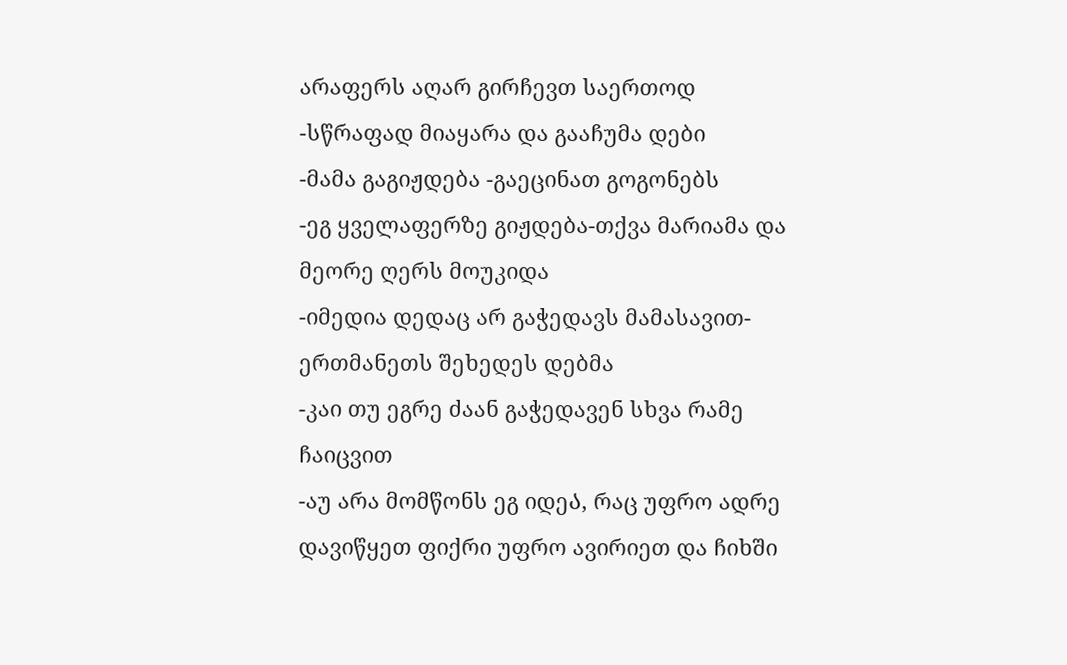არაფერს აღარ გირჩევთ საერთოდ -სწრაფად მიაყარა და გააჩუმა დები
-მამა გაგიჟდება -გაეცინათ გოგონებს
-ეგ ყველაფერზე გიჟდება-თქვა მარიამა და მეორე ღერს მოუკიდა
-იმედია დედაც არ გაჭედავს მამასავით-ერთმანეთს შეხედეს დებმა
-კაი თუ ეგრე ძაან გაჭედავენ სხვა რამე ჩაიცვით
-აუ არა მომწონს ეგ იდეᲐ, რაც უფრო ადრე დავიწყეთ ფიქრი უფრო ავირიეთ და ჩიხში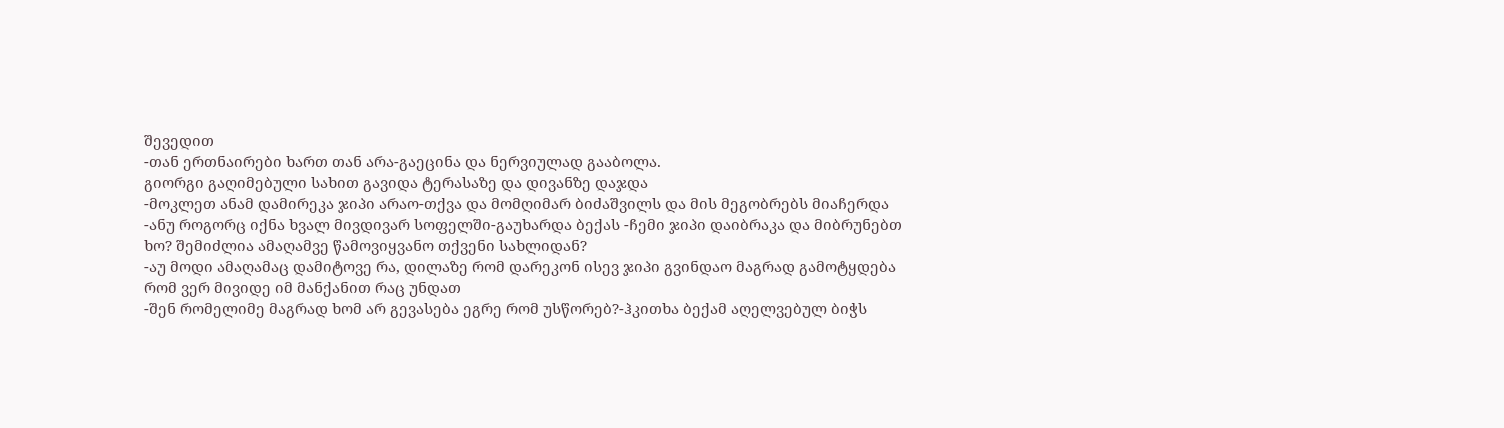შევედით
-თან ერთნაირები ხართ თან არა-გაეცინა და ნერვიულად გააბოლა.
გიორგი გაღიმებული სახით გავიდა ტერასაზე და დივანზე დაჯდა
-მოკლეთ ანამ დამირეკა ჯიპი არაო-თქვა და მომღიმარ ბიძაშვილს და მის მეგობრებს მიაჩერდა
-ანუ როგორც იქნა ხვალ მივდივარ სოფელში-გაუხარდა ბექას -ჩემი ჯიპი დაიბრაკა და მიბრუნებთ ხო? შემიძლია ამაღამვე წამოვიყვანო თქვენი სახლიდან?
-აუ მოდი ამაღამაც დამიტოვე რა, დილაზე რომ დარეკონ ისევ ჯიპი გვინდაო მაგრად გამოტყდება რომ ვერ მივიდე იმ მანქანით რაც უნდათ
-შენ რომელიმე მაგრად ხომ არ გევასება ეგრე რომ უსწორებ?-ჰკითხა ბექამ აღელვებულ ბიჭს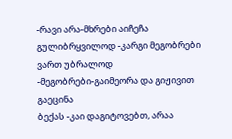-რავი არა-მხრები აიჩეჩა გულიბრყვილოდ -კარგი მეგობრები ვართ უბრალოდ
-მეგობრები-გაიმეორა და გიჟივით გაეცინა
ბექას -კაი დაგიტოვებთ, არაა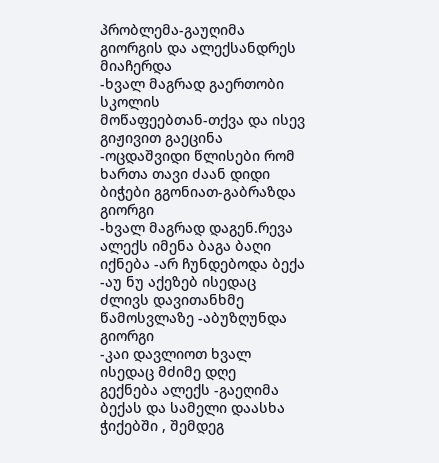პრობლემა-გაუღიმა გიორგის და ალექსანდრეს მიაჩერდა
-ხვალ მაგრად გაერთობი სკოლის
მოწაფეებთან-თქვა და ისევ გიჟივით გაეცინა
-ოცდაშვიდი წლისები რომ ხართა თავი ძაან დიდი ბიჭები გგონიათ-გაბრაზდა გიორგი
-ხვალ მაგრად დაგენ.რევა ალექს იმენა ბაგა ბაღი იქნება -არ ჩუნდებოდა ბექა
-აუ ნუ აქეზებ ისედაც ძლივს დავითანხმე წამოსვლაზე -აბუზღუნდა გიორგი
-კაი დავლიოთ ხვალ ისედაც მძიმე დღე
გექნება ალექს -გაეღიმა ბექას და სამელი დაასხა ჭიქებში , შემდეგ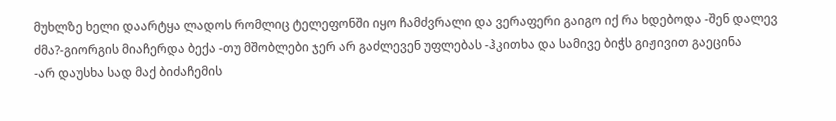მუხლზე ხელი დაარტყა ლადოს რომლიც ტელეფონში იყო ჩამძვრალი და ვერაფერი გაიგო იქ რა ხდებოდა -შენ დალევ ძმა?-გიორგის მიაჩერდა ბექა -თუ მშობლები ჯერ არ გაძლევენ უფლებას -ჰკითხა და სამივე ბიჭს გიჟივით გაეცინა
-არ დაუსხა სად მაქ ბიძაჩემის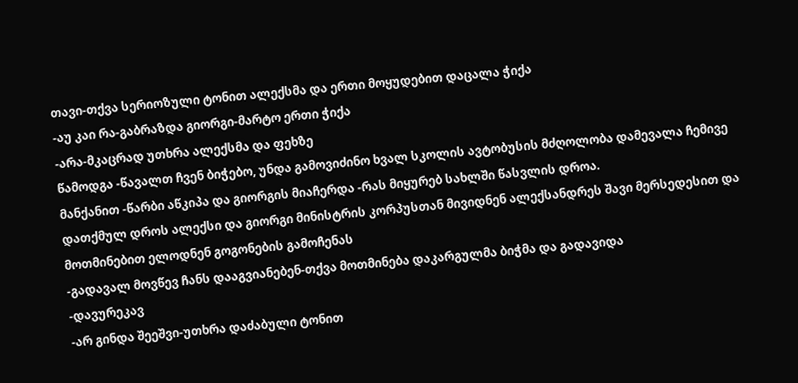თავი-თქვა სერიოზული ტონით ალექსმა და ერთი მოყუდებით დაცალა ჭიქა
-აუ კაი რა-გაბრაზდა გიორგი-მარტო ერთი ჭიქა
-არა-მკაცრად უთხრა ალექსმა და ფეხზე
წამოდგა -წავალთ ჩვენ ბიჭებო, უნდა გამოვიძინო ხვალ სკოლის ავტობუსის მძღოლობა დამევალა ჩემივე მანქანით -წარბი აწკიპა და გიორგის მიაჩერდა -რას მიყურებ სახლში წასვლის დროა.
დათქმულ დროს ალექსი და გიორგი მინისტრის კორპუსთან მივიდნენ ალექსანდრეს შავი მერსედესით და მოთმინებით ელოდნენ გოგონების გამოჩენას
-გადავალ მოვწევ ჩანს დააგვიანებენ-თქვა მოთმინება დაკარგულმა ბიჭმა და გადავიდა
-დავურეკავ
-არ გინდა შეეშვი-უთხრა დაძაბული ტონით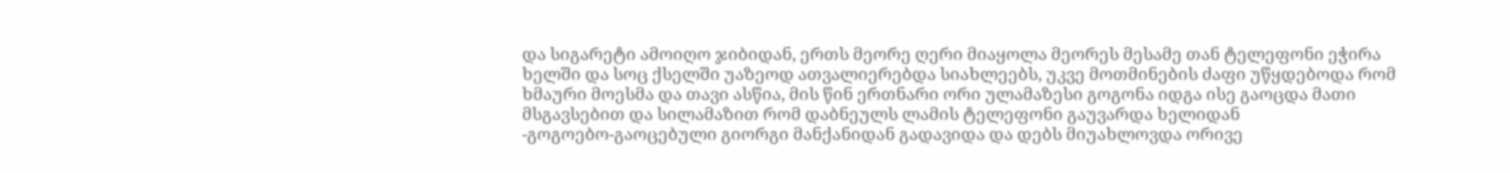და სიგარეტი ამოიღო ჯიბიდან, ერთს მეორე ღერი მიაყოლა მეორეს მესამე თან ტელეფონი ეჭირა ხელში და სოც ქსელში უაზეოდ ათვალიერებდა სიახლეებს, უკვე მოთმინების ძაფი უწყდებოდა რომ ხმაური მოესმა და თავი ასწია, მის წინ ერთნარი ორი ულამაზესი გოგონა იდგა ისე გაოცდა მათი მსგავსებით და სილამაზით რომ დაბნეულს ლამის ტელეფონი გაუვარდა ხელიდან
-გოგოებო-გაოცებული გიორგი მანქანიდან გადავიდა და დებს მიუახლოვდა ორივე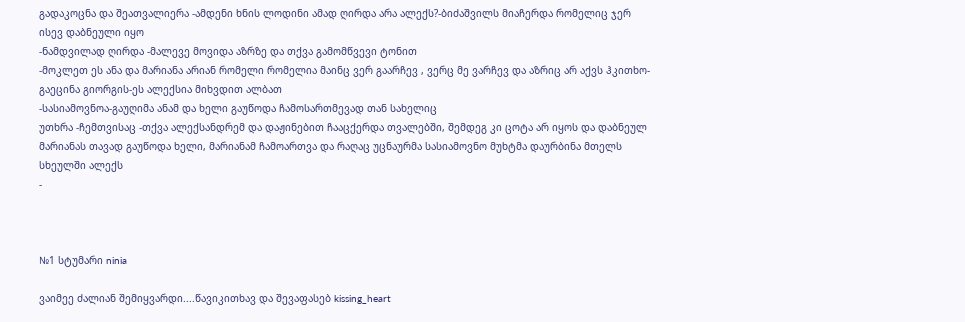გადაკოცნა და შეათვალიერა -ამდენი ხნის ლოდინი ამად ღირდა არა ალექს?-ბიძაშვილს მიაჩერდა რომელიც ჯერ ისევ დაბნეული იყო
-Ნამდვილად ღირდა -მალევე მოვიდა აზრზე და თქვა გამომწვევი ტონით
-მოკლეთ ეს ანა და მარიანა არიან რომელი რომელია მაინც ვერ გაარჩევ , ვერც მე ვარჩევ და აზრიც არ აქვს ჰკითხო-გაეცინა გიორგის-ეს ალექსია მიხვდით ალბათ
-სასიამოვნოა-გაუღიმა ანამ და ხელი გაუწოდა ჩამოსართმევად თან სახელიც
უთხრა -ჩემთვისაც -თქვა ალექსანდრემ და დაჟინებით ჩააცქერდა თვალებში, შემდეგ კი ცოტა არ იყოს და დაბნეულ მარიანას თავად გაუწოდა ხელი, მარიანამ ჩამოართვა და რაღაც უცნაურმა სასიამოვნო მუხტმა დაურბინა მთელს სხეულში ალექს
-



№1 სტუმარი ninia

ვაიმეე ძალიან შემიყვარდი....წავიკითხავ და შევაფასებ kissing_heart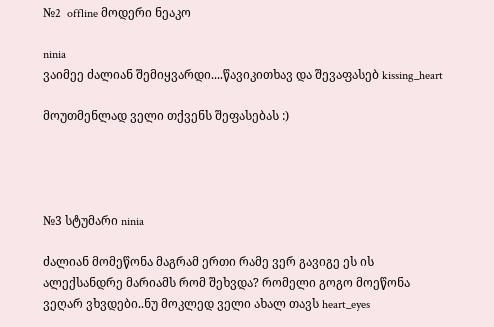№2  offline მოდერი ნეაკო

ninia
ვაიმეე ძალიან შემიყვარდი....წავიკითხავ და შევაფასებ kissing_heart

მოუთმენლად ველი თქვენს შეფასებას :)




№3 სტუმარი ninia

ძალიან მომეწონა მაგრამ ერთი რამე ვერ გავიგე ეს ის ალექსანდრე მარიამს რომ შეხვდა? რომელი გოგო მოეწონა ვეღარ ვხვდები..ნუ მოკლედ ველი ახალ თავს heart_eyes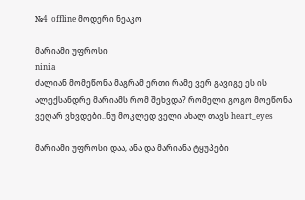№4  offline მოდერი ნეაკო

მარიამი უფროსი
ninia
ძალიან მომეწონა მაგრამ ერთი რამე ვერ გავიგე ეს ის ალექსანდრე მარიამს რომ შეხვდა? რომელი გოგო მოეწონა ვეღარ ვხვდები..ნუ მოკლედ ველი ახალ თავს heart_eyes

მარიამი უფროსი დაა, ანა და მარიანა ტყუპები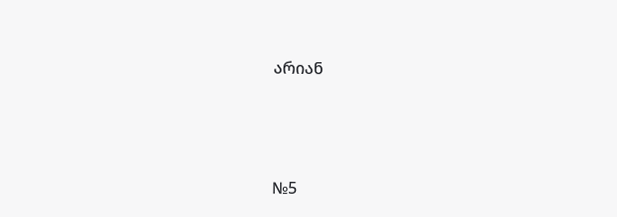არიან




№5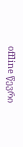offline წევრი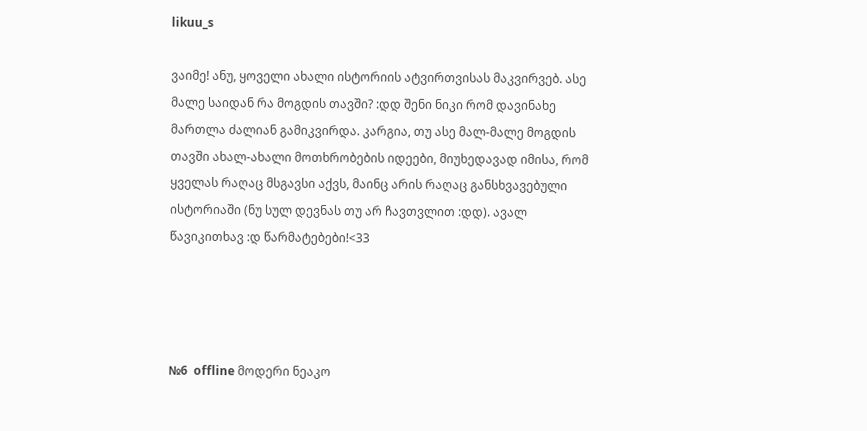likuu_s

ვაიმე! ანუ, ყოველი ახალი ისტორიის ატვირთვისას მაკვირვებ. ასე მალე საიდან რა მოგდის თავში? :დდ შენი ნიკი რომ დავინახე მართლა ძალიან გამიკვირდა. კარგია, თუ ასე მალ-მალე მოგდის თავში ახალ-ახალი მოთხრობების იდეები, მიუხედავად იმისა, რომ ყველას რაღაც მსგავსი აქვს, მაინც არის რაღაც განსხვავებული ისტორიაში (ნუ სულ დევნას თუ არ ჩავთვლით :დდ). ავალ წავიკითხავ :დ წარმატებები!<33




№6  offline მოდერი ნეაკო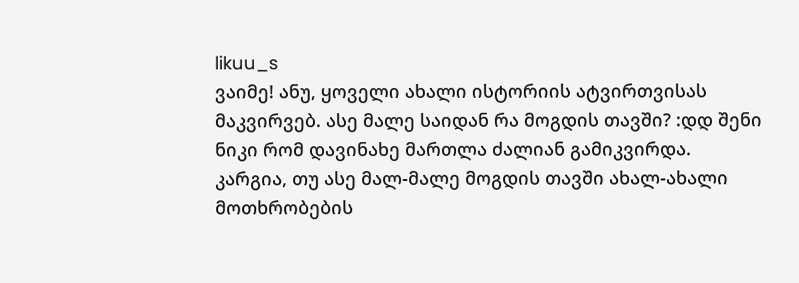likuu_s
ვაიმე! ანუ, ყოველი ახალი ისტორიის ატვირთვისას მაკვირვებ. ასე მალე საიდან რა მოგდის თავში? :დდ შენი ნიკი რომ დავინახე მართლა ძალიან გამიკვირდა. კარგია, თუ ასე მალ-მალე მოგდის თავში ახალ-ახალი მოთხრობების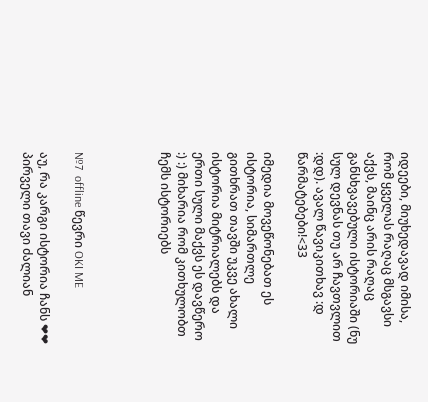იდეები, მიუხედავად იმისა, რომ ყველას რაღაც მსგავსი აქვს, მაინც არის რაღაც განსხვავებული ისტორიაში (ნუ სულ დევნას თუ არ ჩავთვლით :დდ). ავალ წავიკითხავ :დ წარმატებები!<33

იმედია მოვეწონებათ ეს ისტორია, სიმართლე გითხრათ თავში უკვე ახალი ისტორია მიტრიალებს და ერთი სული მაქვს ეს დავწერო :) :) მიხარია რომ კითხულობთ ჩემს ისტორიებს




№7  offline წევრი OKI ME

აუ, რა კარგი ისტორია ჩანს ❤❤ პირველი თავი ძალიან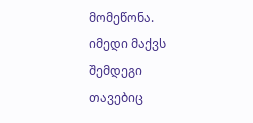მომეწონა. იმედი მაქვს შემდეგი თავებიც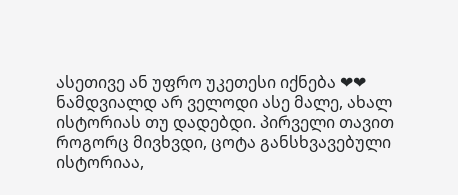ასეთივე ან უფრო უკეთესი იქნება ❤❤ ნამდვიალდ არ ველოდი ასე მალე, ახალ ისტორიას თუ დადებდი. პირველი თავით როგორც მივხვდი, ცოტა განსხვავებული ისტორიაა,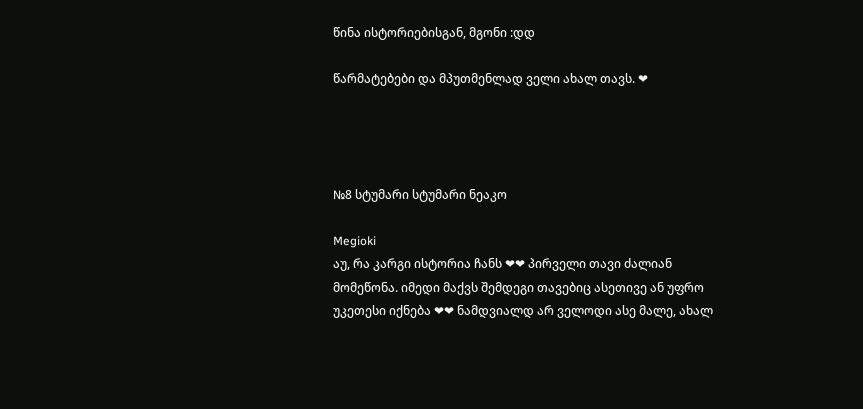წინა ისტორიებისგან, მგონი :დდ

წარმატებები და მპუთმენლად ველი ახალ თავს. ❤




№8 სტუმარი სტუმარი ნეაკო

Megioki
აუ, რა კარგი ისტორია ჩანს ❤❤ პირველი თავი ძალიან მომეწონა. იმედი მაქვს შემდეგი თავებიც ასეთივე ან უფრო უკეთესი იქნება ❤❤ ნამდვიალდ არ ველოდი ასე მალე, ახალ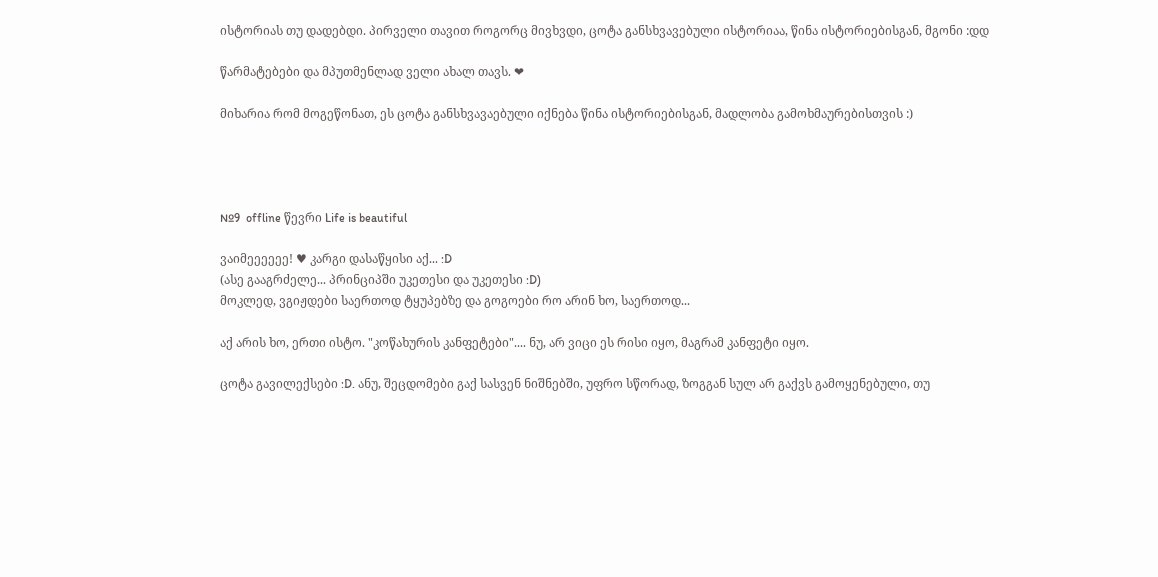ისტორიას თუ დადებდი. პირველი თავით როგორც მივხვდი, ცოტა განსხვავებული ისტორიაა, წინა ისტორიებისგან, მგონი :დდ

წარმატებები და მპუთმენლად ველი ახალ თავს. ❤

მიხარია რომ მოგეწონათ, ეს ცოტა განსხვავაებული იქნება წინა ისტორიებისგან, მადლობა გამოხმაურებისთვის :)




№9  offline წევრი Life is beautiful

ვაიმეეეეეე! ♥ კარგი დასაწყისი აქ... :D
(ასე გააგრძელე... პრინციპში უკეთესი და უკეთესი :D)
მოკლედ, ვგიჟდები საერთოდ ტყუპებზე და გოგოები რო არინ ხო, საერთოდ...

აქ არის ხო, ერთი ისტო. "კოწახურის კანფეტები".... ნუ, არ ვიცი ეს რისი იყო, მაგრამ კანფეტი იყო.

ცოტა გავილექსები :D. ანუ, შეცდომები გაქ სასვენ ნიშნებში, უფრო სწორად, ზოგგან სულ არ გაქვს გამოყენებული, თუ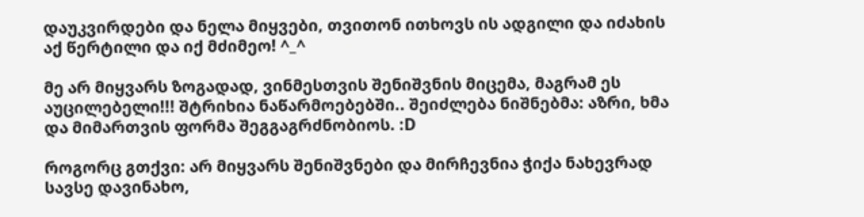დაუკვირდები და ნელა მიყვები, თვითონ ითხოვს ის ადგილი და იძახის აქ წერტილი და იქ მძიმეო! ^_^

მე არ მიყვარს ზოგადად, ვინმესთვის შენიშვნის მიცემა, მაგრამ ეს აუცილებელი!!! შტრიხია ნაწარმოებებში.. შეიძლება ნიშნებმა: აზრი, ხმა და მიმართვის ფორმა შეგგაგრძნობიოს. :D

როგორც გთქვი: არ მიყვარს შენიშვნები და მირჩევნია ჭიქა ნახევრად სავსე დავინახო,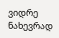ვიდრე ნახევრად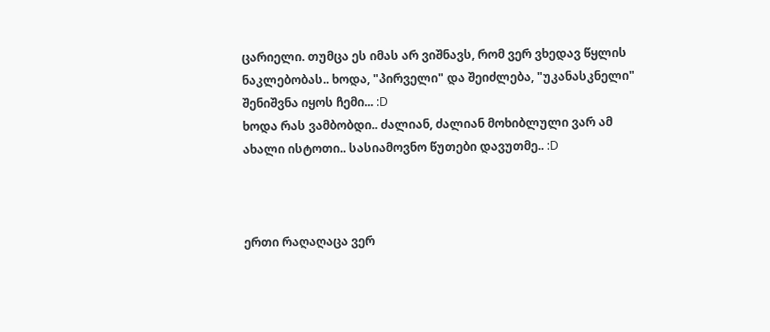ცარიელი. თუმცა ეს იმას არ ვიშნავს, რომ ვერ ვხედავ წყლის ნაკლებობას.. ხოდა, "პირველი" და შეიძლება, "უკანასკნელი" შენიშვნა იყოს ჩემი... :D
ხოდა რას ვამბობდი.. ძალიან, ძალიან მოხიბლული ვარ ამ ახალი ისტოთი.. სასიამოვნო წუთები დავუთმე.. :D



ერთი რაღაღაცა ვერ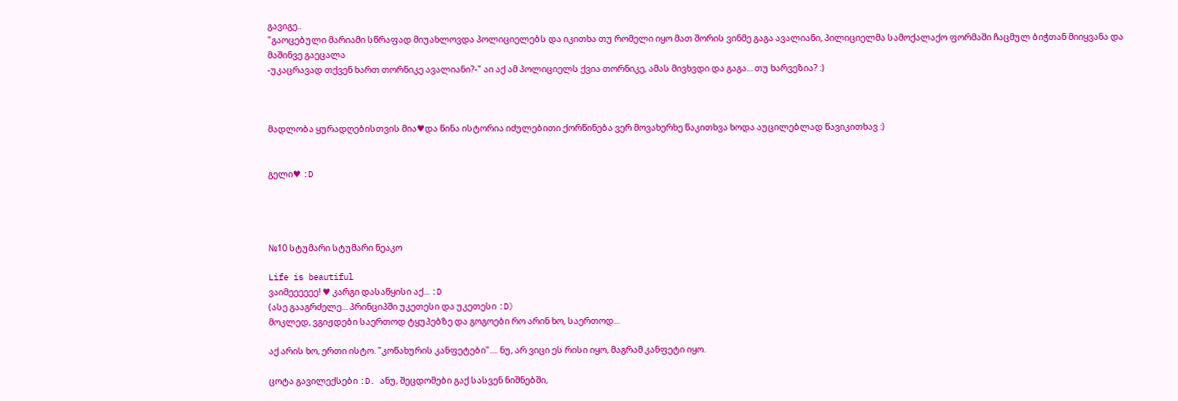გავიგე..
"გაოცებული მარიამი სწრაფად მიუახლოვდა პოლიციელებს და იკითხა თუ რომელი იყო მათ შორის ვინმე გაგა ავალიანი, პილიციელმა სამოქალაქო ფორმაში ჩაცმულ ბიჭთან მიიყვანა და მაშინვე გაეცალა
-უკაცრავად თქვენ ხართ თორნიკე ავალიანი?-" აი აქ ამ პოლიციელს ქვია თორნიკე, ამას მივხვდი და გაგა... თუ ხარვეზია? :)



მადლობა ყურადღებისთვის მია♥და წინა ისტორია იძულებითი ქორწინება ვერ მოვახერხე წაკითხვა ხოდა აუცილებლად წავიკითხავ :)


გელი♥ :D




№10 სტუმარი სტუმარი ნეაკო

Life is beautiful
ვაიმეეეეეე! ♥ კარგი დასაწყისი აქ... :D
(ასე გააგრძელე... პრინციპში უკეთესი და უკეთესი :D)
მოკლედ, ვგიჟდები საერთოდ ტყუპებზე და გოგოები რო არინ ხო, საერთოდ...

აქ არის ხო, ერთი ისტო. "კოწახურის კანფეტები".... ნუ, არ ვიცი ეს რისი იყო, მაგრამ კანფეტი იყო.

ცოტა გავილექსები :D. ანუ, შეცდომები გაქ სასვენ ნიშნებში,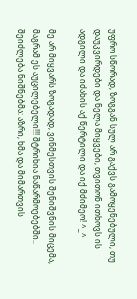უფრო სწორად, ზოგგან სულ არ გაქვს გამოყენებული, თუ დაუკვირდები და ნელა მიყვები, თვითონ ითხოვს ის ადგილი და იძახის აქ წერტილი და იქ მძიმეო! ^_^

მე არ მიყვარს ზოგადად, ვინმესთვის შენიშვნის მიცემა, მაგრამ ეს აუცილებელი!!! შტრიხია ნაწარმოებებში.. შეიძლება ნიშნებმა: აზრი, ხმა და მიმართვის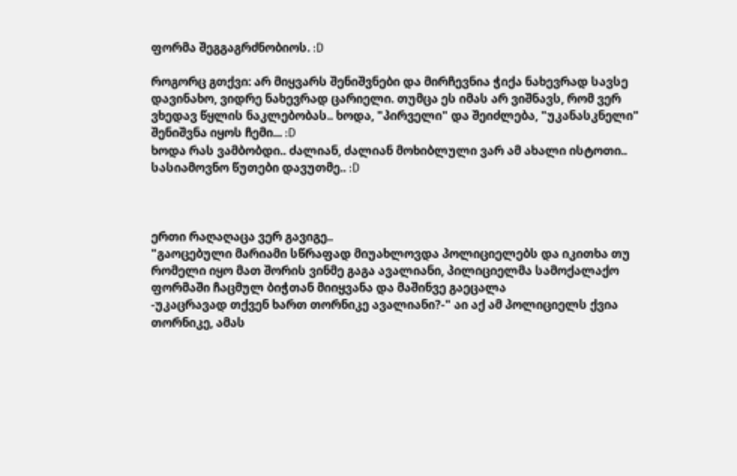ფორმა შეგგაგრძნობიოს. :D

როგორც გთქვი: არ მიყვარს შენიშვნები და მირჩევნია ჭიქა ნახევრად სავსე დავინახო, ვიდრე ნახევრად ცარიელი. თუმცა ეს იმას არ ვიშნავს, რომ ვერ ვხედავ წყლის ნაკლებობას.. ხოდა, "პირველი" და შეიძლება, "უკანასკნელი" შენიშვნა იყოს ჩემი... :D
ხოდა რას ვამბობდი.. ძალიან, ძალიან მოხიბლული ვარ ამ ახალი ისტოთი.. სასიამოვნო წუთები დავუთმე.. :D



ერთი რაღაღაცა ვერ გავიგე..
"გაოცებული მარიამი სწრაფად მიუახლოვდა პოლიციელებს და იკითხა თუ რომელი იყო მათ შორის ვინმე გაგა ავალიანი, პილიციელმა სამოქალაქო ფორმაში ჩაცმულ ბიჭთან მიიყვანა და მაშინვე გაეცალა
-უკაცრავად თქვენ ხართ თორნიკე ავალიანი?-" აი აქ ამ პოლიციელს ქვია თორნიკე, ამას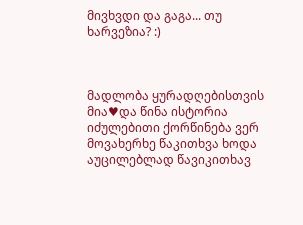მივხვდი და გაგა... თუ ხარვეზია? :)



მადლობა ყურადღებისთვის მია♥და წინა ისტორია იძულებითი ქორწინება ვერ მოვახერხე წაკითხვა ხოდა აუცილებლად წავიკითხავ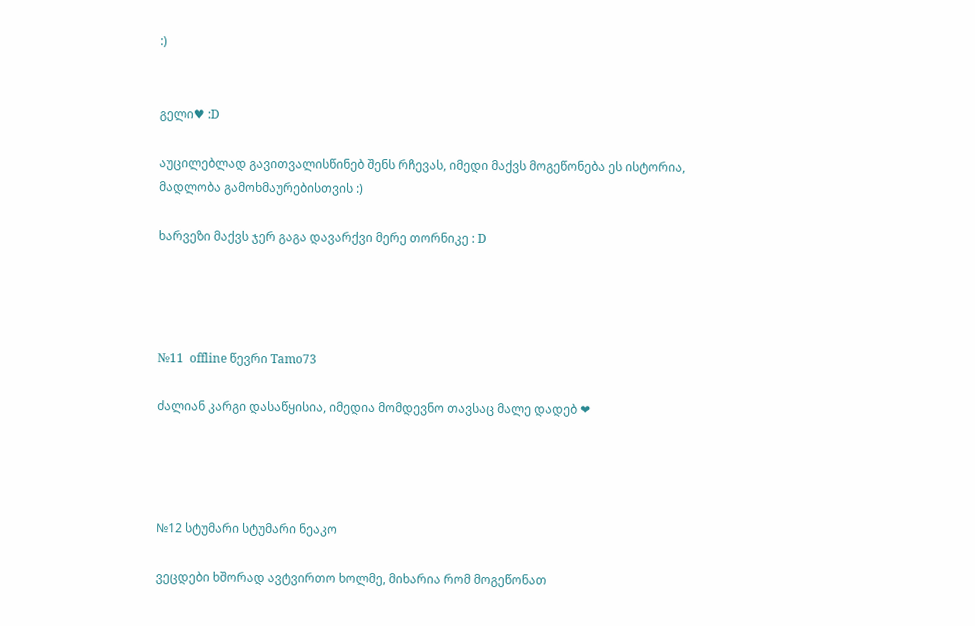:)


გელი♥ :D

აუცილებლად გავითვალისწინებ შენს რჩევას, იმედი მაქვს მოგეწონება ეს ისტორია, მადლობა გამოხმაურებისთვის :)

ხარვეზი მაქვს ჯერ გაგა დავარქვი მერე თორნიკე : D




№11  offline წევრი Tamo73

ძალიან კარგი დასაწყისია, იმედია მომდევნო თავსაც მალე დადებ ❤




№12 სტუმარი სტუმარი ნეაკო

ვეცდები ხშორად ავტვირთო ხოლმე, მიხარია რომ მოგეწონათ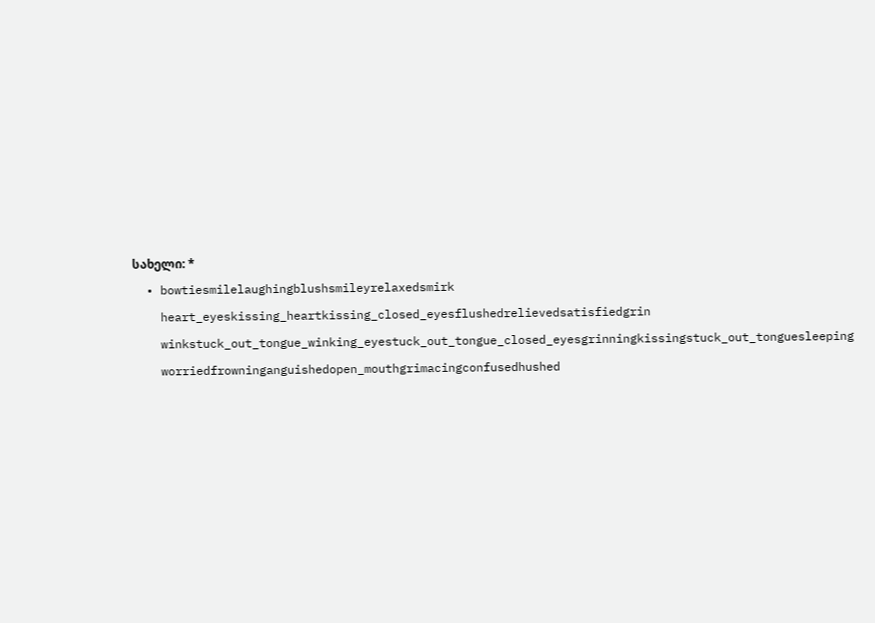სახელი: *
  • bowtiesmilelaughingblushsmileyrelaxedsmirk
    heart_eyeskissing_heartkissing_closed_eyesflushedrelievedsatisfiedgrin
    winkstuck_out_tongue_winking_eyestuck_out_tongue_closed_eyesgrinningkissingstuck_out_tonguesleeping
    worriedfrowninganguishedopen_mouthgrimacingconfusedhushed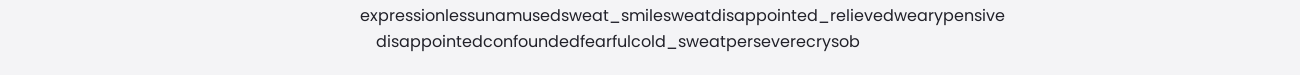expressionlessunamusedsweat_smilesweatdisappointed_relievedwearypensive
    disappointedconfoundedfearfulcold_sweatperseverecrysob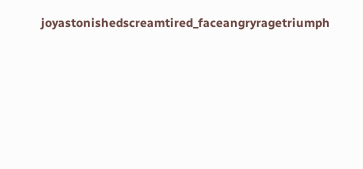joyastonishedscreamtired_faceangryragetriumph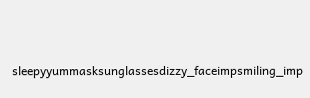sleepyyummasksunglassesdizzy_faceimpsmiling_imp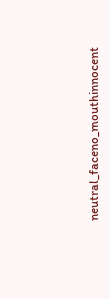neutral_faceno_mouthinnocent